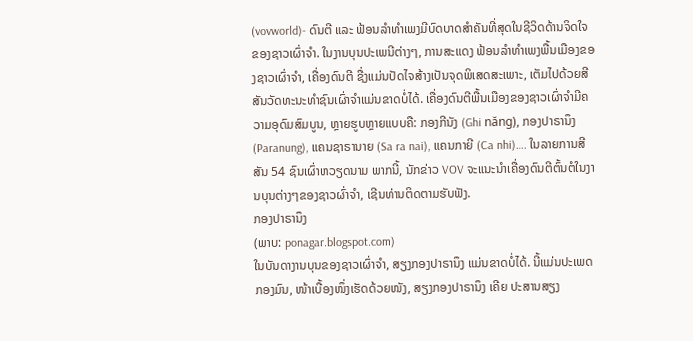(vovworld)- ດົນຕີ ແລະ ຟ້ອນລຳທຳເພງມີບົດບາດສຳຄັນທີ່ສຸດໃນຊີວິດດ້ານຈິດໃຈຂອງຊາວເຜົ່າຈຳ. ໃນງານບຸນປະເພນີຕ່າງໆ, ການສະແດງ ຟ້ອນລຳທຳເພງພື້ນເມືອງຂອງຊາວເຜົ່າຈຳ, ເຄື່ອງດົນຕີ ຊື່ງແມ່ນປັດໄຈສ້າງເປັນຈຸດພິເສດສະເພາະ, ເຕັມໄປດ້ວຍສີສັນວັດທະນະທຳຊົນເຜົ່າຈຳແມ່ນຂາດບໍ່ໄດ້. ເຄື່ອງດົນຕີພື້ນເມືອງຂອງຊາວເຜົ່າຈຳມີຄວາມອຸດົມສົມບູນ, ຫຼາຍຮູບຫຼາຍແບບຄື: ກອງກີນັງ (Ghi năng), ກອງປາຣານຶງ (Paranung), ແຄນຊາຣານາຍ (Sa ra nai), ແຄນກາຍີ (Ca nhi)…. ໃນລາຍການສີສັນ 54 ຊົນເຜົ່າຫວຽດນາມ ພາກນີ້, ນັກຂ່າວ VOV ຈະແນະນຳເຄື່ອງດົນຕີຕົ້ນຕໍໃນງານບຸນຕ່າງໆຂອງຊາວຜົ່າຈຳ, ເຊີນທ່ານຕິດຕາມຮັບຟັງ.
ກອງປາຣານຶງ
(ພາບ: ponagar.blogspot.com)
ໃນບັນດາງານບຸນຂອງຊາວເຜົ່າຈຳ, ສຽງກອງປາຣານຶງ ແມ່ນຂາດບໍ່ໄດ້. ນີ້ແມ່ນປະເພດກອງມົນ, ໜ້າເບື້ອງໜຶ່ງເຮັດດ້ວຍໜັງ, ສຽງກອງປາຣານຶງ ເຄີຍ ປະສານສຽງ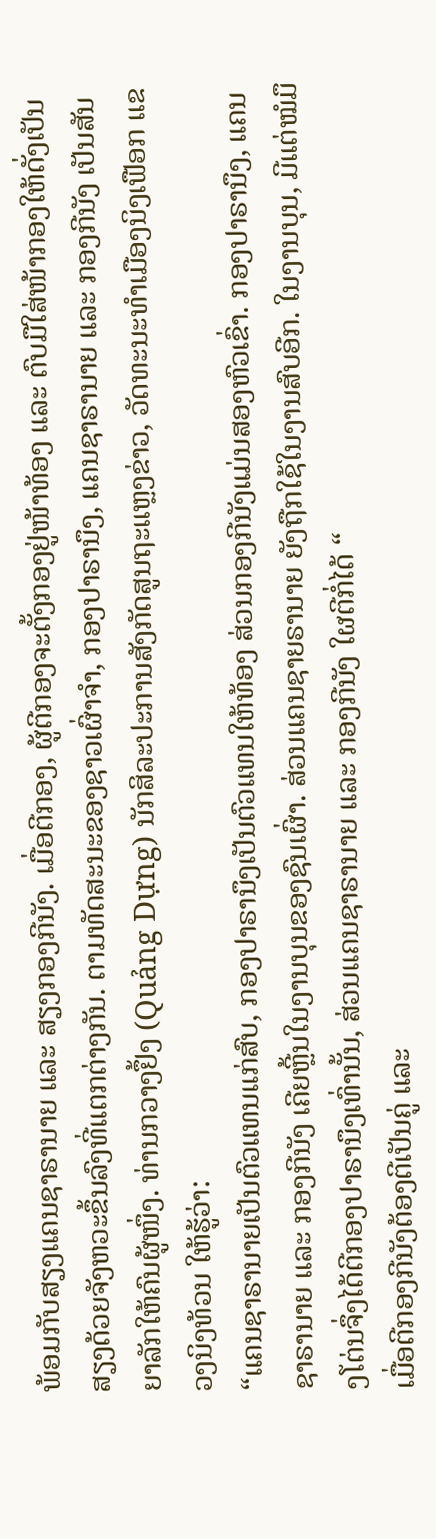ພ້ອມກັບສຽງແຄນຊາຣານາຍ ແລະ ສຽງກອງກີນັງ. ເມື່ອຕີກອງ, ຜູ້ຕີກອງຈະຕັ້ງກອງຢູ່ໜ້າທ້ອງ ແລະ ຕົບມືໃສ່ໜ້າກອງໃຫ້ດັ່ງເປັນສຽງດ້ວຍຈັງຫວະຂຶ້ນລົງທີ່ແຕກຕ່າງກັນ. ຕາມທັດສະນະຂອງຊາວເຜົ່າຈຳ, ກອງປາຣານຶງ, ແຄນຊາຣານາຍ ແລະ ກອງກີນັງ ເປັນສັນຍາລັກໃຫ້ຄົນຜູ້ໜຶ່ງ. ທ່ານກວາງຢຶ້ງ (Quảng Dựng) ນັກສິລະປະການສັງກັດສູນຖະແຫຼງຂ່າວ, ວັດທະນະທຳເມືອງນິງເຟືອກ ແຂວງນິງທ້ວນ ໃຫ້ຮູ້ວ່າ:
“ແຄນຊາຣານາຍເປັນຕົວແທນແກ່ສົບ, ກອງປາຣານຶງເປັນຕົວແທນໃຫ້ທ້ອງ ສ່ວນກອງກີນັງແມ່ນສອງຫົວເຂົ່າ. ກອງປາຣານຶງ, ແຄນຊາຣານາຍ ແລະ ກອງກີນັງ ເຄີຍຫຼີ້ນໃນງານບຸນຂອງຊົນເຜົ່າ. ສ່ວນແຄນຊາຍຣານາຍ ຍັງຖືກໃຊ້ໃນງານສົບອີກ. ໃນງານບຸນ, ມີແຕ່ໝໍມຶງໂຕ່ນຈຶ່ງໄດ້ຕີກອງປາຣານຶງເທົ່ານັ້ນ, ສ່ວນແຄນຊາຣານາຍ ແລະ ກອງກີນັງ ໃຜຕີກໍ່ໄດ້ “
ເມື່ອຕີກອງກີນັງຕ້ອງຕີເປັນຄູ່ ແລະ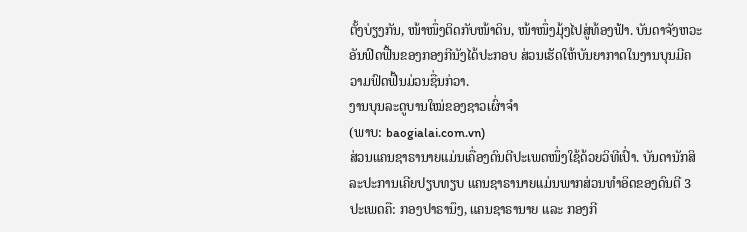ຕັ້ງບ່ຽງກັນ, ໜ້າໜຶ່ງຕິດກັບໜ້າດິນ, ໜ້າໜຶ່ງມຸ້ງໄປສູ່ທ້ອງຟ້າ. ບັນດາຈັງຫວະອັນຟົດຟື້ນຂອງກອງກີນັງໄດ້ປະກອບ ສ່ວນເຮັດໃຫ້ບັນຍາກາດໃນງານບຸນມີຄວາມຟົດຟື້ນມ່ວນຊື່ນກ່ວາ.
ງານບຸນລະດູບານໃໝ່ຂອງຊາວເຜົ່າຈຳ
(ພາບ: baogialai.com.vn)
ສ່ວນແຄນຊາຣານາຍແມ່ນເຄື່ອງດົນຕີປະເພດໜຶ່ງໃຊ້ດ້ວຍວິທີເປົ່າ. ບັນດານັກສິລະປະການເຄີຍປຽບທຽບ ແຄນຊາຣານາຍແມ່ນພາກສ່ວນທຳອິດຂອງດົນຕີ 3 ປະເພດຄື: ກອງປາຣານຶງ, ແຄນຊາຣານາຍ ແລະ ກອງກີ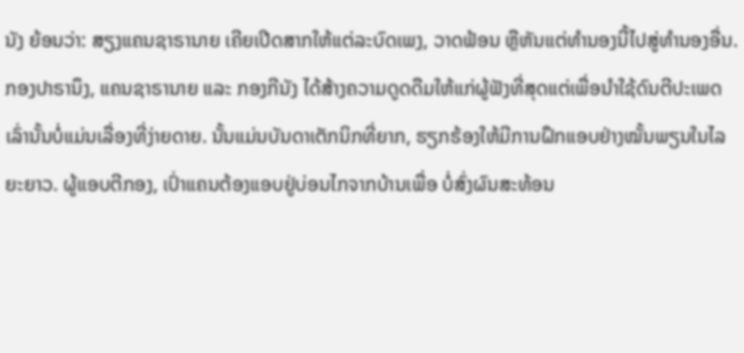ນັງ ຍ້ອນວ່າ: ສຽງແຄນຊາຣານາຍ ເຄີຍເປີດສາກໃຫ້ແຕ່ລະບົດເພງ, ວາດຟ້ອນ ຫຼືຫັນແຕ່ທຳນອງນີ້ໄປສູ່ທຳນອງອື່ນ.
ກອງປາຣານຶງ, ແຄນຊາຣານາຍ ແລະ ກອງກີນັງ ໄດ້ສ້າງຄວາມດູດດືມໃຫ້ແກ່ຜູ້ຟັງທີ່ສຸດແຕ່ເພື່ອນຳໃຊ້ດົນຕີປະເພດເລົ່ານັ້ນບໍ່ແມ່ນເລື່ອງທີ່ງ່າຍດາຍ. ນັ້ນແມ່ນບັນດາເຕັກນິກທີ່ຍາກ, ຮຽກຮ້ອງໃຫ້ມີການຝຶກແອບຢ່າງໝັ້ນພຽນໃນໄລຍະຍາວ. ຜູ້ແອບຕີກອງ, ເປົ່າແຄນຕ້ອງແອບຢູ່ບ່ອນໄກຈາກບ້ານເພື່ອ ບໍ່ສົ່ງຜົນສະທ້ອນ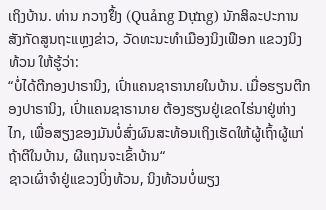ເຖິງບ້ານ. ທ່ານ ກວາງຢຶ້ງ (Quảng Dựng) ນັກສິລະປະການສັງກັດສູນຖະແຫຼງຂ່າວ, ວັດທະນະທຳເມືອງນິງເຟືອກ ແຂວງນິງທ້ວນ ໃຫ້ຮູ້ວ່າ:
“ບໍ່ໄດ້ຕີກອງປາຣານິງ, ເປົ່າແຄນຊາຣານາຍໃນບ້ານ. ເມື່ອຮຽນຕີກອງປາຣານິງ, ເປົ່າແຄນຊາຣານາຍ ຕ້ອງຮຽນຢູ່ເຂດໄຮ່ນາຢູ່ຫ່າງໄກ, ເພື່ອສຽງຂອງມັນບໍ່ສົ່ງຜົນສະທ້ອນເຖິງເຮັດໃຫ້ຜູ້ເຖົ້າຜູ້ແກ່ຖ້າຕີໃນບ້ານ, ຜີແຖນຈະເຂົ້າບ້ານ“
ຊາວເຜົ່າຈຳຢູ່ແຂວງບິ່ງທ້ວນ, ນິງທ້ວນບໍ່ພຽງ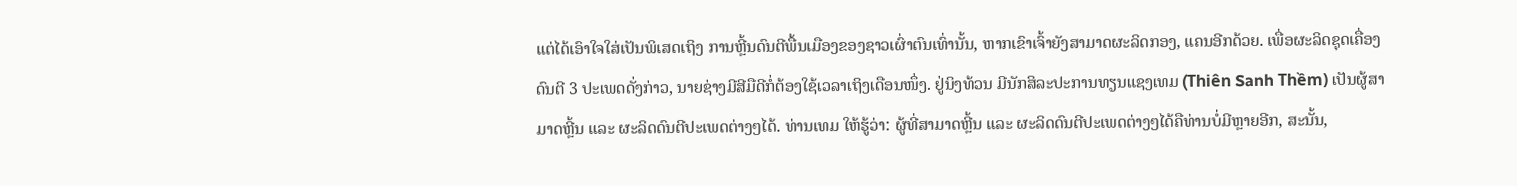ແຕ່ໄດ້ເອົາໃຈໃສ່ເປັນພິເສດເຖິງ ການຫຼີ້ນດົນຕີພື້ນເມືອງຂອງຊາວເຜົ່າຕົນເທົ່ານັ້ນ, ຫາກເຂົາເຈົ້າຍັງສາມາດຜະລິດກອງ, ແຄນອີກດ້ວຍ. ເພື່ອຜະລິດຊຸດເຄື່ອງດົນຕີ 3 ປະເພດດັ່ງກ່າວ, ນາຍຊ່າງມີສີມືດີກໍ່ຕ້ອງໃຊ້ເວລາເຖິງເດືອນໜຶ່ງ. ຢູ່ນິງທ້ວນ ມີນັກສິລະປະການທຽນແຊງເທມ (Thiên Sanh Thềm) ເປັນຜູ້ສາມາດຫຼີ້ນ ແລະ ຜະລິດດົນຕີປະເພດຕ່າງໆໄດ້. ທ່ານເທມ ໃຫ້ຮູ້ວ່າ: ຜູ້ທີ່ສາມາດຫຼີ້ນ ແລະ ຜະລິດດົນຕີປະເພດຕ່າງໆໄດ້ຄືທ່ານບໍ່ມີຫຼາຍອີກ, ສະນັ້ນ,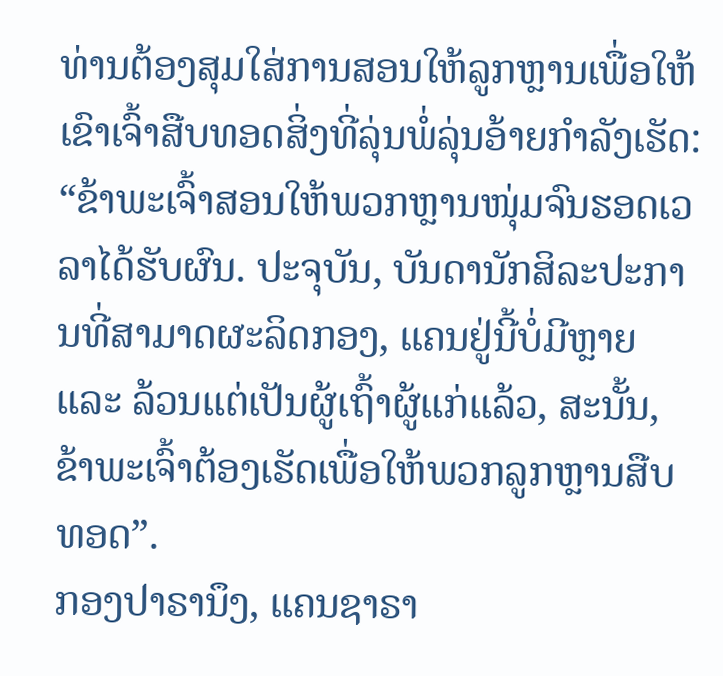ທ່ານຕ້ອງສຸມໃສ່ການສອນໃຫ້ລູກຫຼານເພື່ອໃຫ້ເຂົາເຈົ້າສືບທອດສິ່ງທີ່ລຸ່ນພໍ່ລຸ່ນອ້າຍກຳລັງເຮັດ:
“ຂ້າພະເຈົ້າສອນໃຫ້ພວກຫຼານໜຸ່ມຈົນຮອດເວລາໄດ້ຮັບຜົນ. ປະຈຸບັນ, ບັນດານັກສິລະປະການທີ່ສາມາດຜະລິດກອງ, ແຄນຢູ່ນີ້ບໍ່ມີຫຼາຍ ແລະ ລ້ວນແຕ່ເປັນຜູ້ເຖົ້າຜູ້ແກ່ແລ້ວ, ສະນັ້ນ, ຂ້າພະເຈົ້າຕ້ອງເຮັດເພື່ອໃຫ້ພວກລູກຫຼານສືບທອດ”.
ກອງປາຣານຶງ, ແຄນຊາຣາ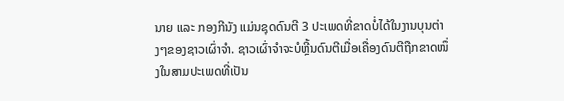ນາຍ ແລະ ກອງກີນັງ ແມ່ນຊຸດດົນຕີ 3 ປະເພດທີ່ຂາດບໍ່ໄດ້ໃນງານບຸນຕ່າງໆຂອງຊາວເຜົ່າຈຳ. ຊາວເຜົ່າຈຳຈະບໍຫຼີ້ນດົນຕີເມື່ອເຄື່ອງດົນຕີຖືກຂາດໜຶ່ງໃນສາມປະເພດທີ່ເປັນ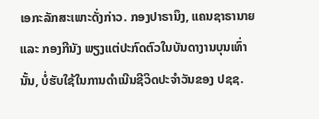ເອກະລັກສະເພາະດັ່ງກ່າວ. ກອງປາຣານຶງ, ແຄນຊາຣານາຍ ແລະ ກອງກີນັງ ພຽງແຕ່ປະກົດຕົວໃນບັນດາງານບຸນເທົ່ານັ້ນ, ບໍ່ຮັບໃຊ້ໃນການດຳເນີນຊີວິດປະຈຳວັນຂອງ ປຊຊ.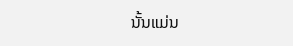ນັ້ນແມ່ນ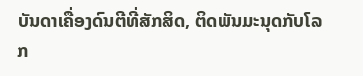ບັນດາເຄື່ອງດົນຕີທີ່ສັກສິດ, ຕິດພັນມະນຸດກັບໂລກ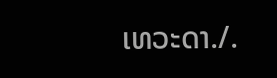ເທວະດາ./.